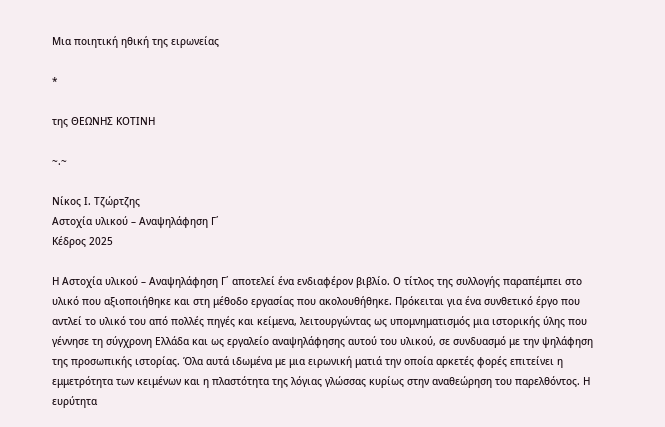Μια ποιητική ηθική της ειρωνείας

*

της ΘΕΩΝΗΣ ΚΟΤΙΝΗ

~.~

Νίκος Ι. Τζώρτζης
Αστοχία υλικού – Αναψηλάφηση Γ΄
Κέδρος 2025

Η Αστοχία υλικού – Αναψηλάφηση Γ΄ αποτελεί ένα ενδιαφέρον βιβλίο. Ο τίτλος της συλλογής παραπέμπει στο υλικό που αξιοποιήθηκε και στη μέθοδο εργασίας που ακολουθήθηκε. Πρόκειται για ένα συνθετικό έργο που αντλεί το υλικό του από πολλές πηγές και κείμενα, λειτουργώντας ως υπομνηματισμός μια ιστορικής ύλης που γέννησε τη σύγχρονη Ελλάδα και ως εργαλείο αναψηλάφησης αυτού του υλικού, σε συνδυασμό με την ψηλάφηση της προσωπικής ιστορίας. Όλα αυτά ιδωμένα με μια ειρωνική ματιά την οποία αρκετές φορές επιτείνει η εμμετρότητα των κειμένων και η πλαστότητα της λόγιας γλώσσας κυρίως στην αναθεώρηση του παρελθόντος. Η ευρύτητα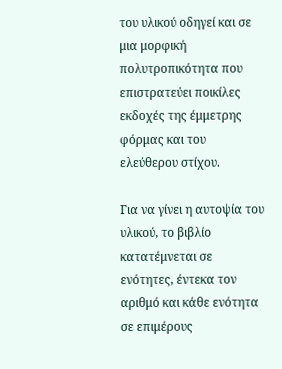του υλικού οδηγεί και σε μια μορφική πολυτροπικότητα που επιστρατεύει ποικίλες εκδοχές της έμμετρης φόρμας και του ελεύθερου στίχου.

Για να γίνει η αυτοψία του υλικού, το βιβλίο κατατέμνεται σε ενότητες, έντεκα τον αριθμό και κάθε ενότητα σε επιμέρους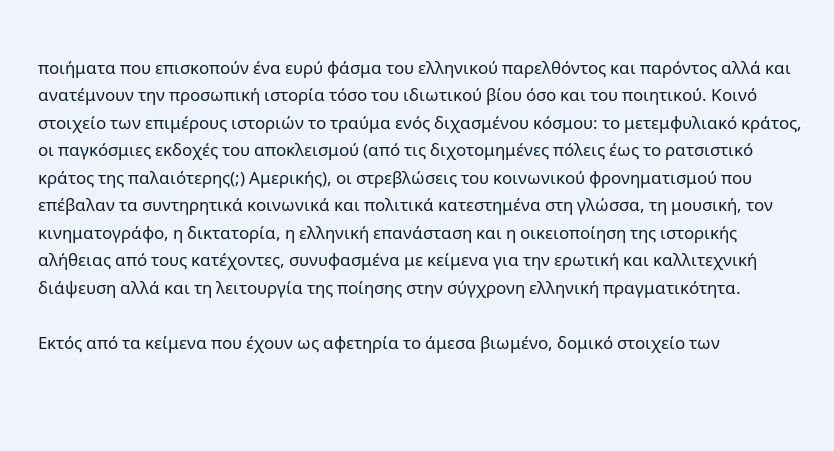ποιήματα που επισκοπούν ένα ευρύ φάσμα του ελληνικού παρελθόντος και παρόντος αλλά και ανατέμνουν την προσωπική ιστορία τόσο του ιδιωτικού βίου όσο και του ποιητικού. Κοινό στοιχείο των επιμέρους ιστοριών το τραύμα ενός διχασμένου κόσμου: το μετεμφυλιακό κράτος, οι παγκόσμιες εκδοχές του αποκλεισμού (από τις διχοτομημένες πόλεις έως το ρατσιστικό κράτος της παλαιότερης(;) Αμερικής), οι στρεβλώσεις του κοινωνικού φρονηματισμού που επέβαλαν τα συντηρητικά κοινωνικά και πολιτικά κατεστημένα στη γλώσσα, τη μουσική, τον κινηματογράφο, η δικτατορία, η ελληνική επανάσταση και η οικειοποίηση της ιστορικής αλήθειας από τους κατέχοντες, συνυφασμένα με κείμενα για την ερωτική και καλλιτεχνική διάψευση αλλά και τη λειτουργία της ποίησης στην σύγχρονη ελληνική πραγματικότητα.

Εκτός από τα κείμενα που έχουν ως αφετηρία το άμεσα βιωμένο, δομικό στοιχείο των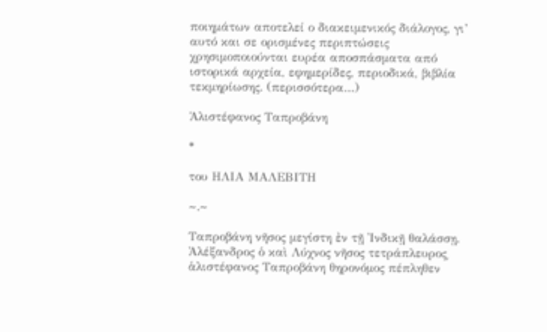ποιημάτων αποτελεί ο διακειμενικός διάλογος, γι’ αυτό και σε ορισμένες περιπτώσεις χρησιμοποιούνται ευρέα αποσπάσματα από ιστορικά αρχεία, εφημερίδες, περιοδικά, βιβλία τεκμηρίωσης. (περισσότερα…)

Ἁλιστέφανος Ταπροβάνη

*

του ΗΛΙΑ ΜΑΛΕΒΙΤΗ

~.~

Ταπροβάνη νῆσος μεγίστη ἐν τῇ Ἰνδικῇ θαλάσσῃ. Ἀλέξανδρος ὁ καὶ Λύχνος νῆσος τετράπλευρος͵ ἁλιστέφανος Ταπροβάνη θηρονόμος πέπληθεν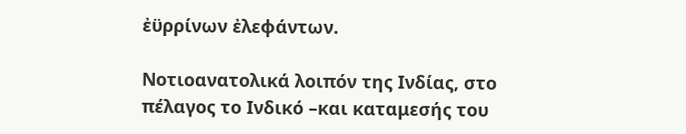ἐϋρρίνων ἐλεφάντων.

Νοτιοανατολικά λοιπόν της Ινδίας, στο πέλαγος το Ινδικό –και καταμεσής του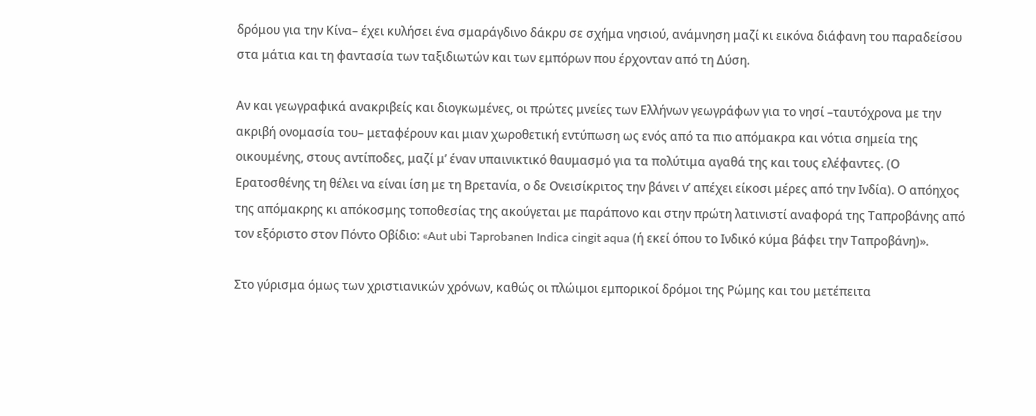δρόμου για την Κίνα– έχει κυλήσει ένα σμαράγδινο δάκρυ σε σχήμα νησιού, ανάμνηση μαζί κι εικόνα διάφανη του παραδείσου στα μάτια και τη φαντασία των ταξιδιωτών και των εμπόρων που έρχονταν από τη Δύση.

Αν και γεωγραφικά ανακριβείς και διογκωμένες, οι πρώτες μνείες των Ελλήνων γεωγράφων για το νησί –ταυτόχρονα με την ακριβή ονομασία του– μεταφέρουν και μιαν χωροθετική εντύπωση ως ενός από τα πιο απόμακρα και νότια σημεία της οικουμένης, στους αντίποδες, μαζί μ’ έναν υπαινικτικό θαυμασμό για τα πολύτιμα αγαθά της και τους ελέφαντες. (Ο Ερατοσθένης τη θέλει να είναι ίση με τη Βρετανία, ο δε Ονεισίκριτος την βάνει ν’ απέχει είκοσι μέρες από την Ινδία). Ο απόηχος της απόμακρης κι απόκοσμης τοποθεσίας της ακούγεται με παράπονο και στην πρώτη λατινιστί αναφορά της Ταπροβάνης από τον εξόριστο στον Πόντο Οβίδιο: «Aut ubi Taprobanen Indica cingit aqua (ή εκεί όπου το Ινδικό κύμα βάφει την Ταπροβάνη)».

Στο γύρισμα όμως των χριστιανικών χρόνων, καθώς οι πλώιμοι εμπορικοί δρόμοι της Ρώμης και του μετέπειτα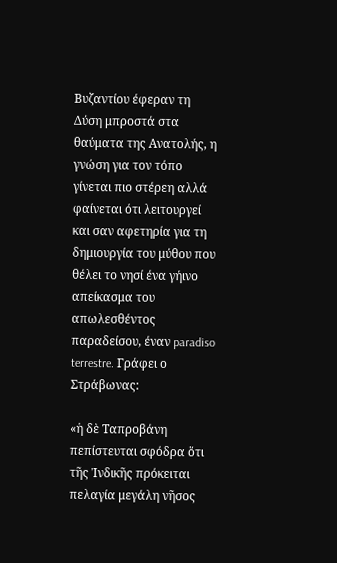Βυζαντίου έφεραν τη Δύση μπροστά στα θαύματα της Ανατολής, η γνώση για τον τόπο γίνεται πιο στέρεη αλλά φαίνεται ότι λειτουργεί και σαν αφετηρία για τη δημιουργία του μύθου που θέλει το νησί ένα γήινο απείκασμα του απωλεσθέντος παραδείσου, έναν paradiso terrestre. Γράφει ο Στράβωνας:

«ἡ δὲ Ταπροβάνη πεπίστευται σφόδρα ὅτι τῆς Ἰνδικῆς πρόκειται πελαγία μεγάλη νῆσος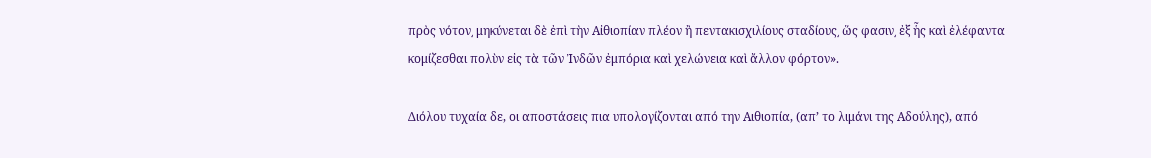πρὸς νότον͵ μηκύνεται δὲ ἐπὶ τὴν Αἰθιοπίαν πλέον ἢ πεντακισχιλίους σταδίους͵ ὥς φασιν͵ ἐξ ἧς καὶ ἐλέφαντα κομίζεσθαι πολὺν εἰς τὰ τῶν Ἰνδῶν ἐμπόρια καὶ χελώνεια καὶ ἄλλον φόρτον».

Διόλου τυχαία δε, οι αποστάσεις πια υπολογίζονται από την Αιθιοπία, (απ’ το λιμάνι της Αδούλης), από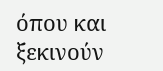όπου και ξεκινούν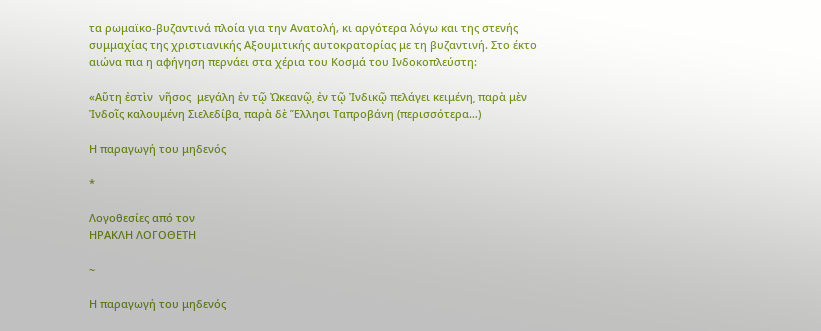τα ρωμαϊκο-βυζαντινά πλοία για την Ανατολή, κι αργότερα λόγω και της στενής συμμαχίας της χριστιανικής Αξουμιτικής αυτοκρατορίας με τη βυζαντινή. Στο έκτο αιώνα πια η αφήγηση περνάει στα χέρια του Κοσμά του Ινδοκοπλεύστη:

«Αὕτη ἐστὶν  νῆσος  μεγάλη ἐν τῷ Ὠκεανῷ͵ ἐν τῷ Ἰνδικῷ πελάγει κειμένη͵ παρὰ μὲν Ἰνδοῖς καλουμένη Σιελεδίβα͵ παρὰ δὲ Ἕλλησι Ταπροβάνη (περισσότερα…)

Η παραγωγή του μηδενός

*

Λογοθεσίες από τον
ΗΡΑΚΛΗ ΛΟΓΟΘΕΤΗ

~

Η παραγωγή του μηδενός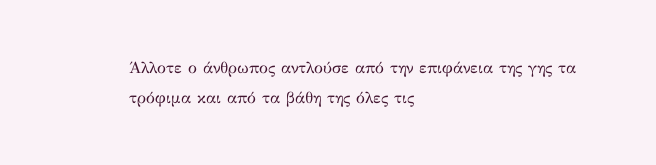Άλλοτε ο άνθρωπος αντλούσε από την επιφάνεια της γης τα τρόφιμα και από τα βάθη της όλες τις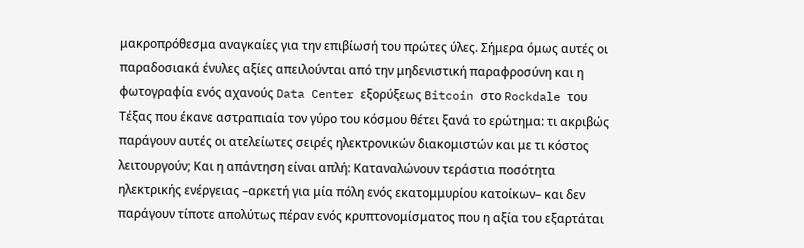μακροπρόθεσμα αναγκαίες για την επιβίωσή του πρώτες ύλες. Σήμερα όμως αυτές οι παραδοσιακά ένυλες αξίες απειλούνται από την μηδενιστική παραφροσύνη και η φωτογραφία ενός αχανούς Data Center εξορύξεως Bitcoin στο Rockdale του Τέξας που έκανε αστραπιαία τον γύρο του κόσμου θέτει ξανά το ερώτημα: τι ακριβώς παράγουν αυτές οι ατελείωτες σειρές ηλεκτρονικών διακομιστών και με τι κόστος λειτουργούν; Και η απάντηση είναι απλή: Καταναλώνουν τεράστια ποσότητα ηλεκτρικής ενέργειας –αρκετή για μία πόλη ενός εκατομμυρίου κατοίκων– και δεν παράγουν τίποτε απολύτως πέραν ενός κρυπτονομίσματος που η αξία του εξαρτάται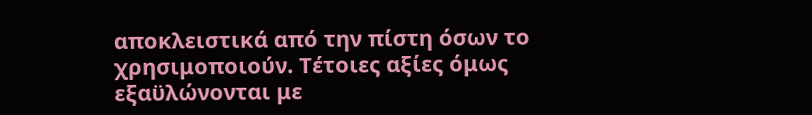αποκλειστικά από την πίστη όσων το χρησιμοποιούν. Τέτοιες αξίες όμως εξαϋλώνονται με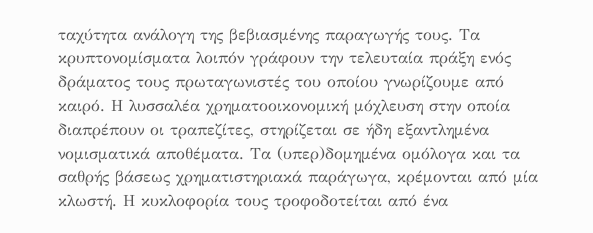ταχύτητα ανάλογη της βεβιασμένης παραγωγής τους. Τα κρυπτονομίσματα λοιπόν γράφουν την τελευταία πράξη ενός δράματος τους πρωταγωνιστές του οποίου γνωρίζουμε από καιρό. Η λυσσαλέα χρηματοοικονομική μόχλευση στην οποία διαπρέπουν οι τραπεζίτες, στηρίζεται σε ήδη εξαντλημένα νομισματικά αποθέματα. Τα (υπερ)δομημένα ομόλογα και τα σαθρής βάσεως χρηματιστηριακά παράγωγα, κρέμονται από μία κλωστή. Η κυκλοφορία τους τροφοδοτείται από ένα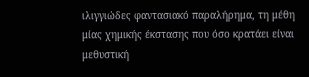ιλιγγιώδες φαντασιακό παραλήρημα, τη μέθη μίας χημικής έκστασης που όσο κρατάει είναι μεθυστική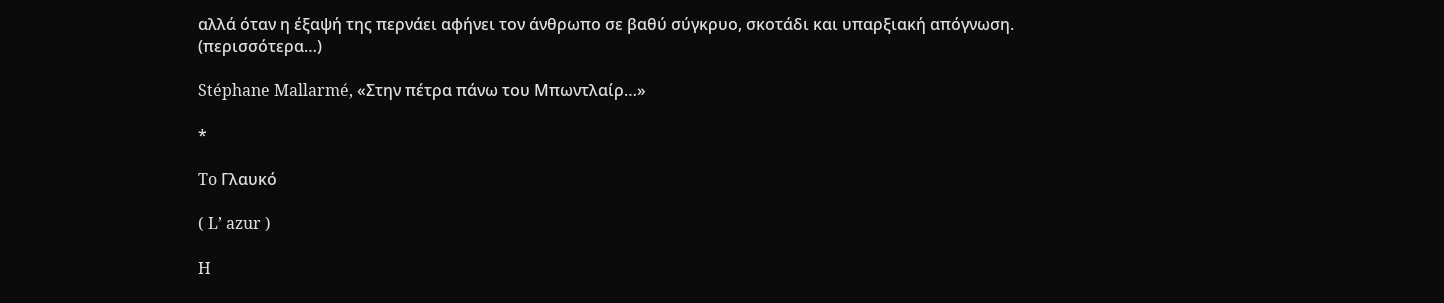αλλά όταν η έξαψή της περνάει αφήνει τον άνθρωπο σε βαθύ σύγκρυο, σκοτάδι και υπαρξιακή απόγνωση. (περισσότερα…)

Stéphane Mallarmé, «Στην πέτρα πάνω του Μπωντλαίρ…»

*

To Γλαυκό

( L’ azur )

H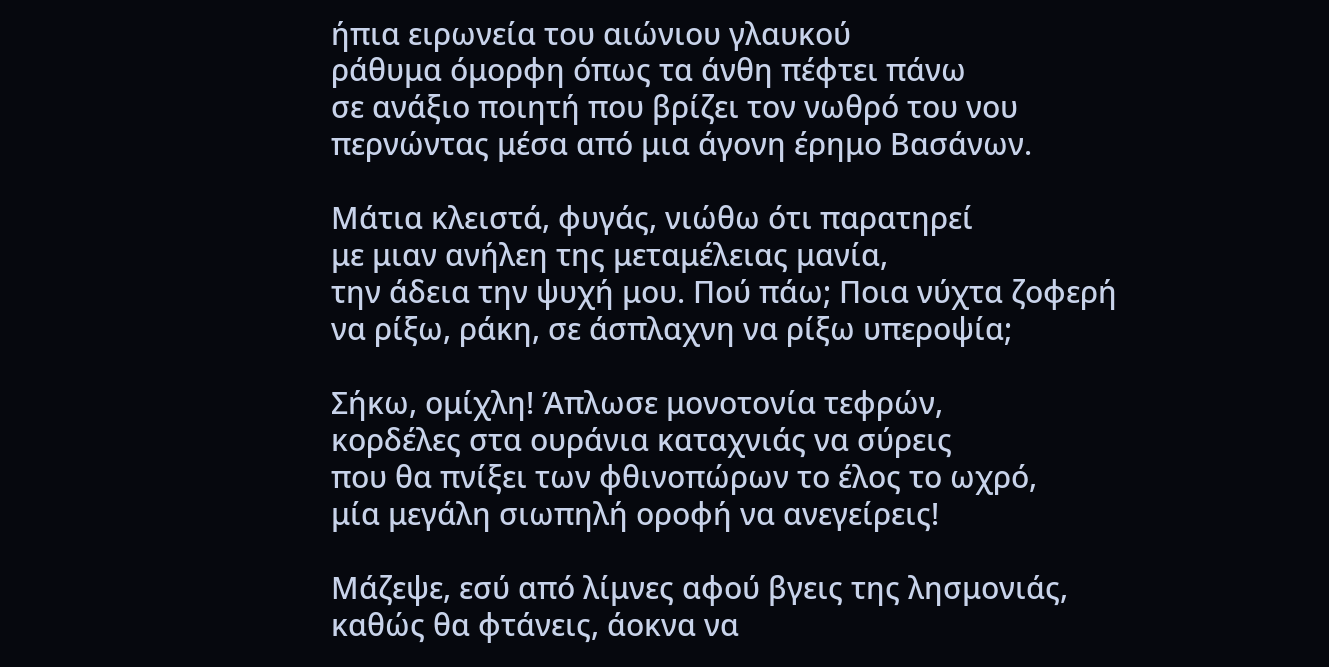ήπια ειρωνεία του αιώνιου γλαυκού
ράθυμα όμορφη όπως τα άνθη πέφτει πάνω
σε ανάξιο ποιητή που βρίζει τον νωθρό του νου
περνώντας μέσα από μια άγονη έρημο Βασάνων.

Μάτια κλειστά, φυγάς, νιώθω ότι παρατηρεί
με μιαν ανήλεη της μεταμέλειας μανία,
την άδεια την ψυχή μου. Πού πάω; Ποια νύχτα ζοφερή
να ρίξω, ράκη, σε άσπλαχνη να ρίξω υπεροψία;

Σήκω, ομίχλη! Άπλωσε μονοτονία τεφρών,
κορδέλες στα ουράνια καταχνιάς να σύρεις
που θα πνίξει των φθινοπώρων το έλος το ωχρό,
μία μεγάλη σιωπηλή οροφή να ανεγείρεις!

Μάζεψε, εσύ από λίμνες αφού βγεις της λησμονιάς,
καθώς θα φτάνεις, άοκνα να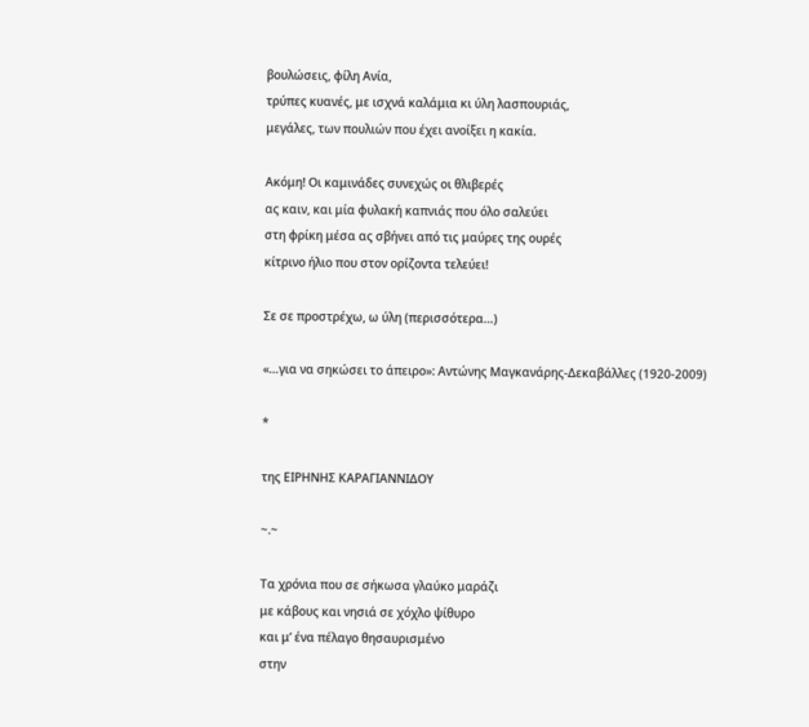βουλώσεις, φίλη Ανία,
τρύπες κυανές, με ισχνά καλάμια κι ύλη λασπουριάς,
μεγάλες, των πουλιών που έχει ανοίξει η κακία.

Aκόμη! Οι καμινάδες συνεχώς οι θλιβερές
ας καιν, και μία φυλακή καπνιάς που όλο σαλεύει
στη φρίκη μέσα ας σβήνει από τις μαύρες της ουρές
κίτρινο ήλιο που στον ορίζοντα τελεύει!

Σε σε προστρέχω, ω ύλη (περισσότερα…)

«…για να σηκώσει το άπειρο»: Αντώνης Μαγκανάρης-Δεκαβάλλες (1920-2009)

*

της ΕΙΡΗΝΗΣ ΚΑΡΑΓΙΑΝΝΙΔΟΥ

~.~

Τα χρόνια που σε σήκωσα γλαύκο μαράζι
με κάβους και νησιά σε χόχλο ψίθυρο
και μ’ ένα πέλαγο θησαυρισμένο
στην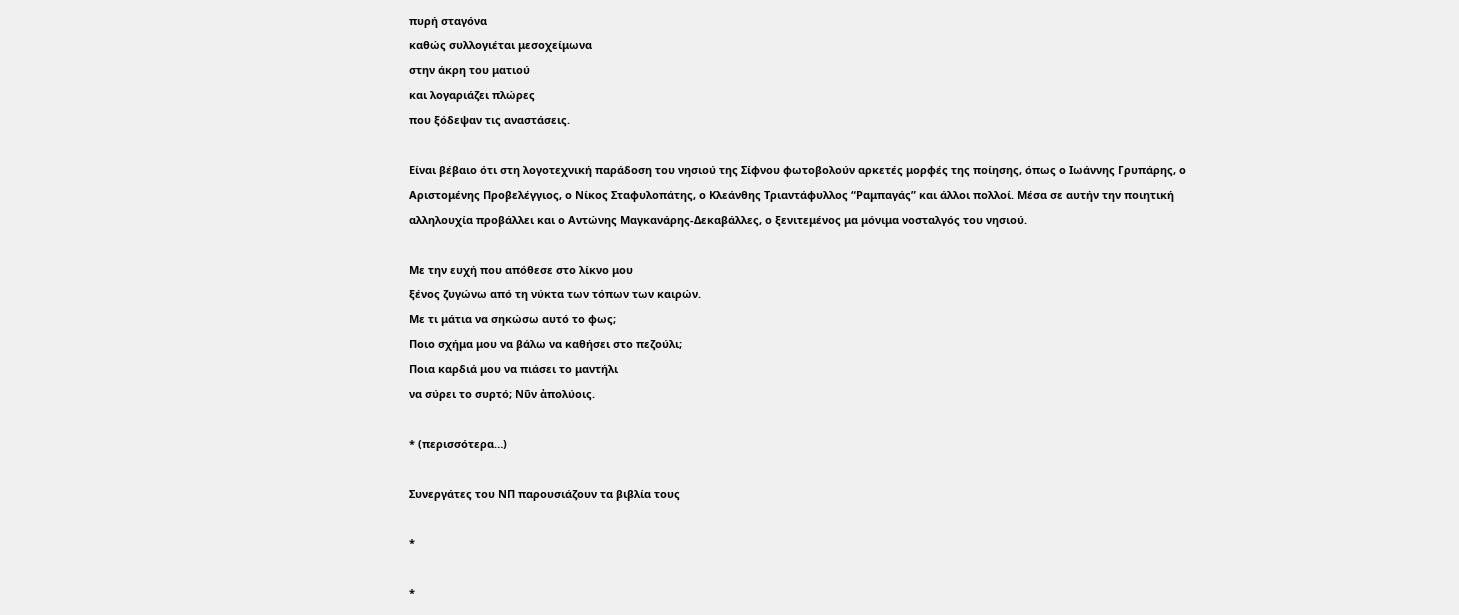πυρή σταγόνα
καθώς συλλογιέται μεσοχείμωνα
στην άκρη του ματιού
και λογαριάζει πλώρες
που ξόδεψαν τις αναστάσεις.

Είναι βέβαιο ότι στη λογοτεχνική παράδοση του νησιού της Σίφνου φωτοβολούν αρκετές μορφές της ποίησης, όπως ο Ιωάννης Γρυπάρης, ο Αριστομένης Προβελέγγιος, ο Νίκος Σταφυλοπάτης, ο Κλεάνθης Τριαντάφυλλος “Ραμπαγάς” και άλλοι πολλοί. Μέσα σε αυτήν την ποιητική αλληλουχία προβάλλει και ο Αντώνης Μαγκανάρης-Δεκαβάλλες, ο ξενιτεμένος μα μόνιμα νοσταλγός του νησιού.

Με την ευχή που απόθεσε στο λίκνο μου
ξένος ζυγώνω από τη νύκτα των τόπων των καιρών.
Με τι μάτια να σηκώσω αυτό το φως;
Ποιο σχήμα μου να βάλω να καθήσει στο πεζούλι;
Ποια καρδιά μου να πιάσει το μαντήλι
να σύρει το συρτό; Νῦν ἀπολύοις.

* (περισσότερα…)

Συνεργάτες του ΝΠ παρουσιάζουν τα βιβλία τους

*

*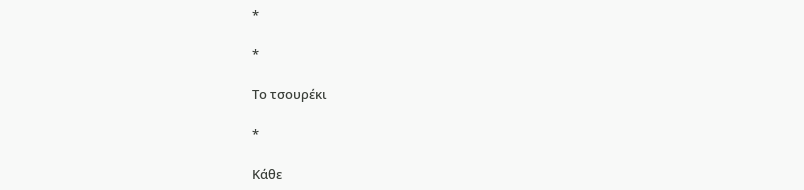*

*

Το τσουρέκι

*

Κάθε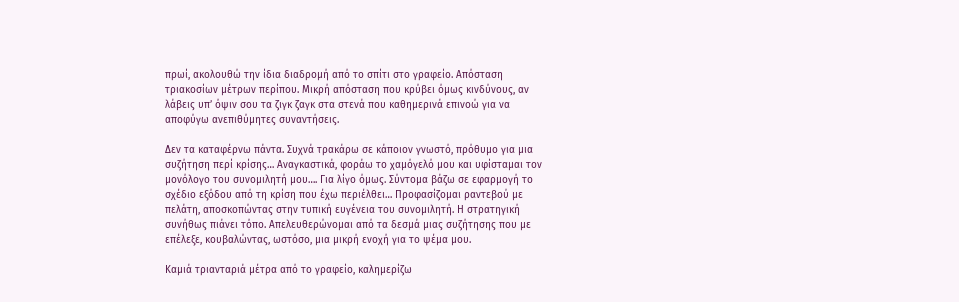πρωί, ακολουθώ την ίδια διαδρομή από το σπίτι στο γραφείο. Απόσταση τριακοσίων μέτρων περίπου. Μικρή απόσταση που κρύβει όμως κινδύνους, αν λάβεις υπ’ όψιν σου τα ζιγκ ζαγκ στα στενά που καθημερινά επινοώ για να αποφύγω ανεπιθύμητες συναντήσεις.

Δεν τα καταφέρνω πάντα. Συχνά τρακάρω σε κάποιον γνωστό, πρόθυμο για μια συζήτηση περί κρίσης… Αναγκαστικά, φοράω το χαμόγελό μου και υφίσταμαι τον μονόλογο του συνομιλητή μου…. Για λίγο όμως. Σύντομα βάζω σε εφαρμογή το σχέδιο εξόδου από τη κρίση που έχω περιέλθει… Προφασίζομαι ραντεβού με πελάτη, αποσκοπώντας στην τυπική ευγένεια του συνομιλητή. Η στρατηγική συνήθως πιάνει τόπο. Απελευθερώνομαι από τα δεσμά μιας συζήτησης που με επέλεξε, κουβαλώντας, ωστόσο, μια μικρή ενοχή για το ψέμα μου.

Καμιά τριανταριά μέτρα από το γραφείο, καλημερίζω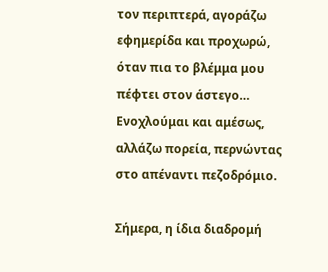τον περιπτερά, αγοράζω εφημερίδα και προχωρώ, όταν πια το βλέμμα μου πέφτει στον άστεγο… Ενοχλούμαι και αμέσως, αλλάζω πορεία, περνώντας στο απέναντι πεζοδρόμιο.

Σήμερα, η ίδια διαδρομή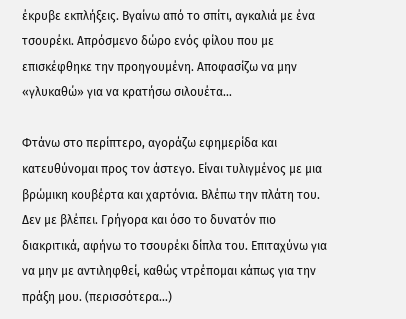έκρυβε εκπλήξεις. Βγαίνω από το σπίτι, αγκαλιά με ένα τσουρέκι. Απρόσμενο δώρο ενός φίλου που με επισκέφθηκε την προηγουμένη. Αποφασίζω να μην «γλυκαθώ» για να κρατήσω σιλουέτα…

Φτάνω στο περίπτερο, αγοράζω εφημερίδα και κατευθύνομαι προς τον άστεγο. Είναι τυλιγμένος με μια βρώμικη κουβέρτα και χαρτόνια. Βλέπω την πλάτη του. Δεν με βλέπει. Γρήγορα και όσο το δυνατόν πιο διακριτικά, αφήνω το τσουρέκι δίπλα του. Επιταχύνω για να μην με αντιληφθεί, καθώς ντρέπομαι κάπως για την πράξη μου. (περισσότερα…)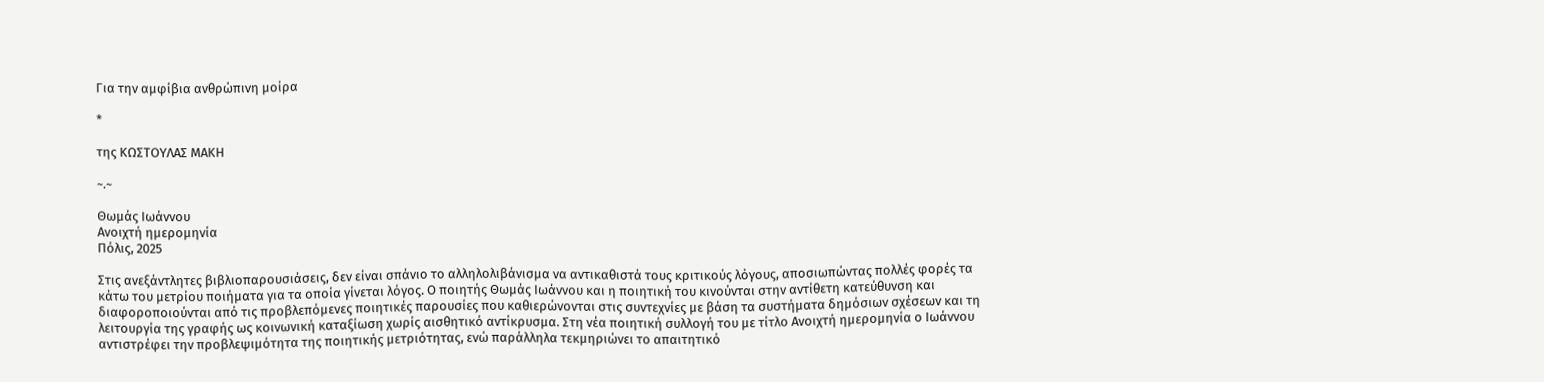Για την αμφίβια ανθρώπινη μοίρα

*

της ΚΩΣΤΟΥΛΑΣ ΜΑΚΗ

~.~

Θωμάς Ιωάννου
Ανοιχτή ημερομηνία
Πόλις, 2025

Στις ανεξάντλητες βιβλιοπαρουσιάσεις, δεν είναι σπάνιο το αλληλολιβάνισμα να αντικαθιστά τους κριτικούς λόγους, αποσιωπώντας πολλές φορές τα κάτω του μετρίου ποιήματα για τα οποία γίνεται λόγος. Ο ποιητής Θωμάς Ιωάννου και η ποιητική του κινούνται στην αντίθετη κατεύθυνση και διαφοροποιούνται από τις προβλεπόμενες ποιητικές παρουσίες που καθιερώνονται στις συντεχνίες με βάση τα συστήματα δημόσιων σχέσεων και τη λειτουργία της γραφής ως κοινωνική καταξίωση χωρίς αισθητικό αντίκρυσμα. Στη νέα ποιητική συλλογή του με τίτλο Ανοιχτή ημερομηνία ο Ιωάννου αντιστρέφει την προβλεψιμότητα της ποιητικής μετριότητας, ενώ παράλληλα τεκμηριώνει το απαιτητικό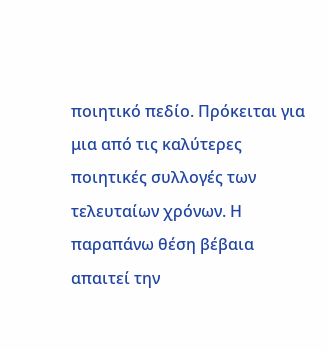ποιητικό πεδίο. Πρόκειται για μια από τις καλύτερες ποιητικές συλλογές των τελευταίων χρόνων. Η παραπάνω θέση βέβαια απαιτεί την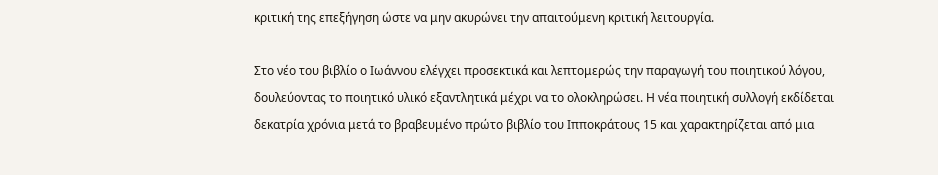κριτική της επεξήγηση ώστε να μην ακυρώνει την απαιτούμενη κριτική λειτουργία.

Στο νέο του βιβλίο ο Ιωάννου ελέγχει προσεκτικά και λεπτομερώς την παραγωγή του ποιητικού λόγου, δουλεύοντας το ποιητικό υλικό εξαντλητικά μέχρι να το ολοκληρώσει. Η νέα ποιητική συλλογή εκδίδεται δεκατρία χρόνια μετά το βραβευμένο πρώτο βιβλίο του Ιπποκράτους 15 και χαρακτηρίζεται από μια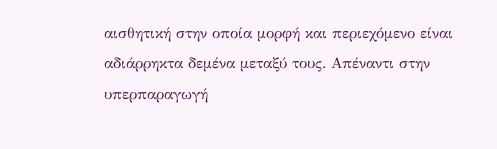αισθητική στην οποία μορφή και περιεχόμενο είναι αδιάρρηκτα δεμένα μεταξύ τους. Απέναντι στην υπερπαραγωγή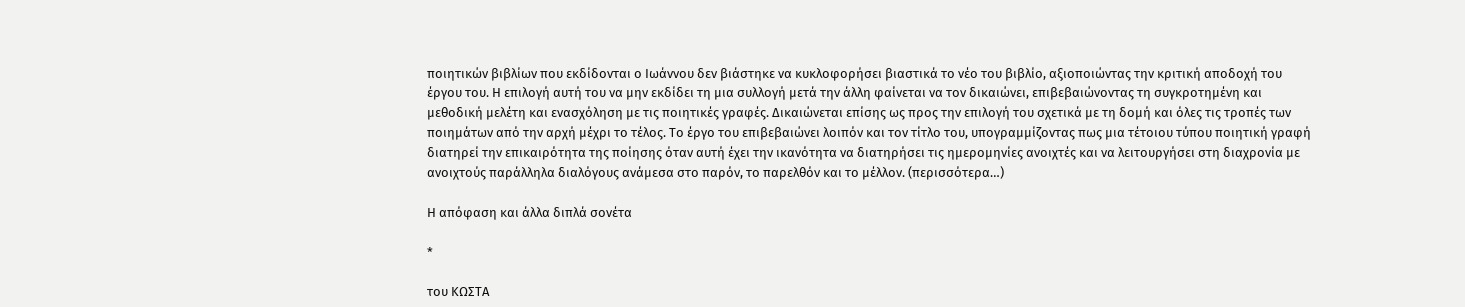ποιητικών βιβλίων που εκδίδονται ο Ιωάννου δεν βιάστηκε να κυκλοφορήσει βιαστικά το νέο του βιβλίο, αξιοποιώντας την κριτική αποδοχή του έργου του. Η επιλογή αυτή του να μην εκδίδει τη μια συλλογή μετά την άλλη φαίνεται να τον δικαιώνει, επιβεβαιώνοντας τη συγκροτημένη και μεθοδική μελέτη και ενασχόληση με τις ποιητικές γραφές. Δικαιώνεται επίσης ως προς την επιλογή του σχετικά με τη δομή και όλες τις τροπές των ποιημάτων από την αρχή μέχρι το τέλος. Το έργο του επιβεβαιώνει λοιπόν και τον τίτλο του, υπογραμμίζοντας πως μια τέτοιου τύπου ποιητική γραφή διατηρεί την επικαιρότητα της ποίησης όταν αυτή έχει την ικανότητα να διατηρήσει τις ημερομηνίες ανοιχτές και να λειτουργήσει στη διαχρονία με ανοιχτούς παράλληλα διαλόγους ανάμεσα στο παρόν, το παρελθόν και το μέλλον. (περισσότερα…)

Η απόφαση και άλλα διπλά σονέτα

*

του ΚΩΣΤΑ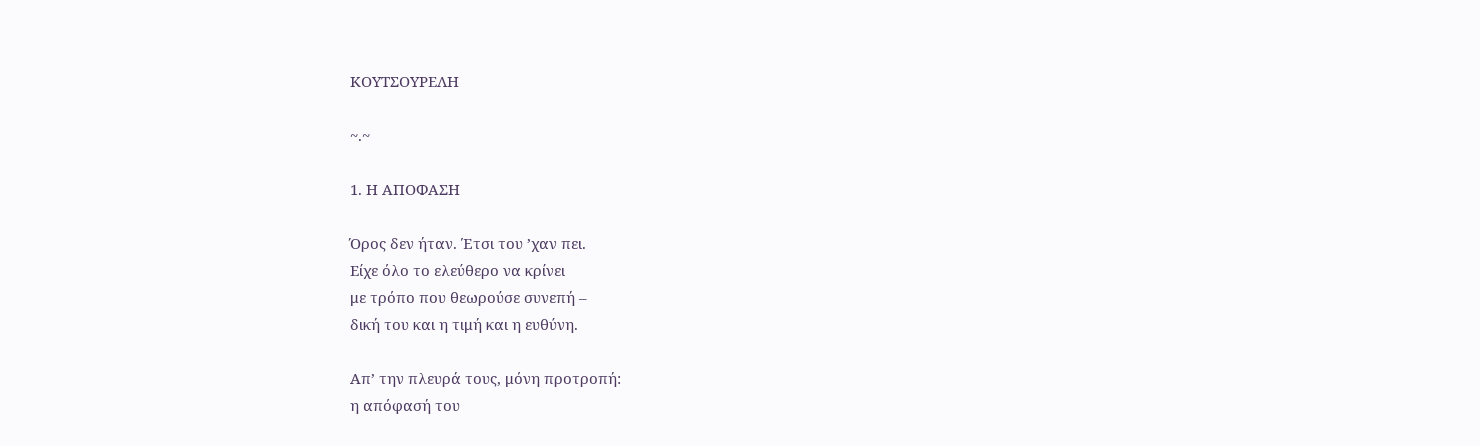ΚΟΥΤΣΟΥΡΕΛΗ

~.~

1. Η ΑΠΟΦΑΣΗ

Όρος δεν ήταν. Έτσι του ’χαν πει.
Είχε όλο το ελεύθερο να κρίνει
με τρόπο που θεωρούσε συνεπή –
δική του και η τιμή και η ευθύνη.

Απ’ την πλευρά τους, μόνη προτροπή:
η απόφασή του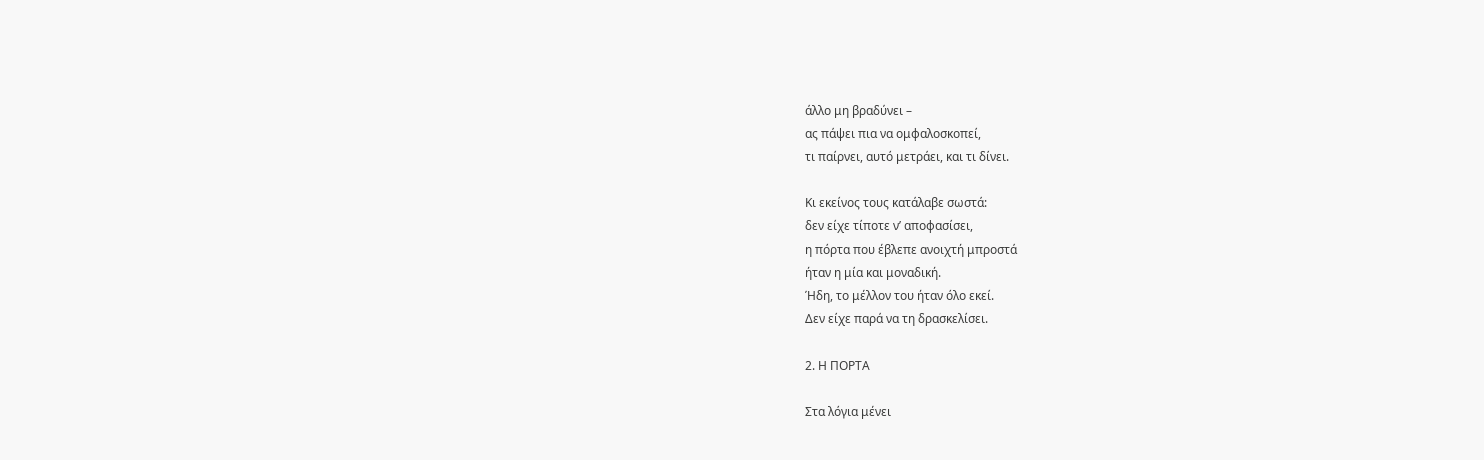άλλο μη βραδύνει –
ας πάψει πια να ομφαλοσκοπεί,
τι παίρνει, αυτό μετράει, και τι δίνει.

Κι εκείνος τους κατάλαβε σωστά:
δεν είχε τίποτε ν’ αποφασίσει,
η πόρτα που έβλεπε ανοιχτή μπροστά
ήταν η μία και μοναδική.
Ήδη, το μέλλον του ήταν όλο εκεί.
Δεν είχε παρά να τη δρασκελίσει.

2. Η ΠΟΡΤΑ

Στα λόγια μένει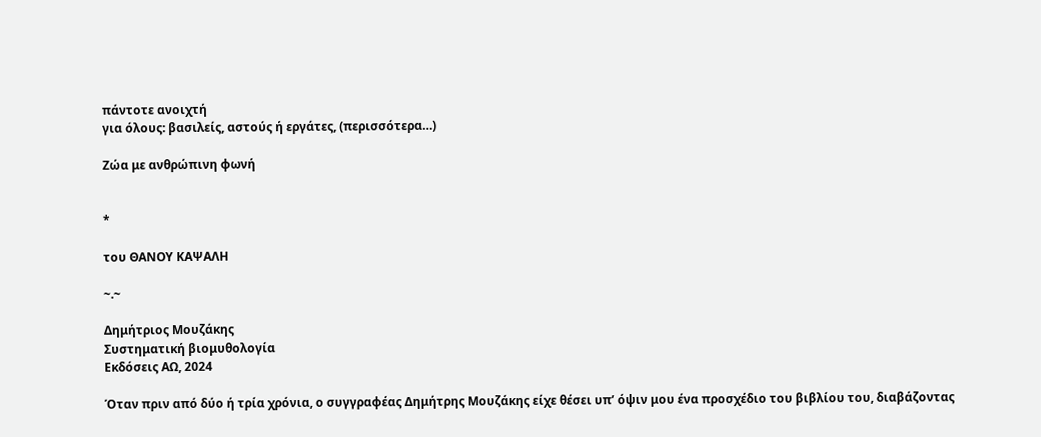πάντοτε ανοιχτή
για όλους: βασιλείς, αστούς ή εργάτες, (περισσότερα…)

Ζώα με ανθρώπινη φωνή


*

του ΘΑΝΟΥ ΚΑΨΑΛΗ

~.~

Δημήτριος Μουζάκης
Συστηματική βιομυθολογία
Εκδόσεις ΑΩ, 2024

Όταν πριν από δύο ή τρία χρόνια, ο συγγραφέας Δημήτρης Μουζάκης είχε θέσει υπ’ όψιν μου ένα προσχέδιο του βιβλίου του, διαβάζοντας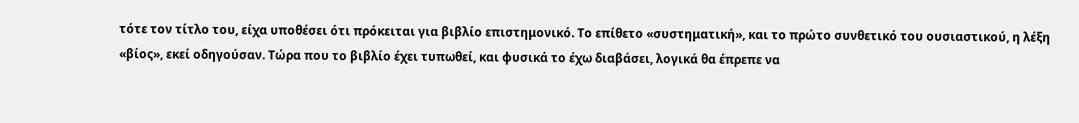τότε τον τίτλο του, είχα υποθέσει ότι πρόκειται για βιβλίο επιστημονικό. Το επίθετο «συστηματική», και το πρώτο συνθετικό του ουσιαστικού, η λέξη «βίος», εκεί οδηγούσαν. Τώρα που το βιβλίο έχει τυπωθεί, και φυσικά το έχω διαβάσει, λογικά θα έπρεπε να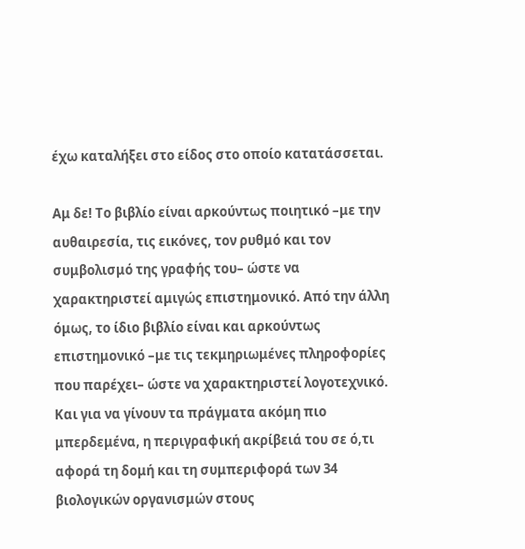έχω καταλήξει στο είδος στο οποίο κατατάσσεται.

Αμ δε! Το βιβλίο είναι αρκούντως ποιητικό –με την αυθαιρεσία, τις εικόνες, τον ρυθμό και τον συμβολισμό της γραφής του– ώστε να χαρακτηριστεί αμιγώς επιστημονικό. Από την άλλη όμως, το ίδιο βιβλίο είναι και αρκούντως επιστημονικό –με τις τεκμηριωμένες πληροφορίες που παρέχει– ώστε να χαρακτηριστεί λογοτεχνικό. Και για να γίνουν τα πράγματα ακόμη πιο μπερδεμένα, η περιγραφική ακρίβειά του σε ό,τι αφορά τη δομή και τη συμπεριφορά των 34 βιολογικών οργανισμών στους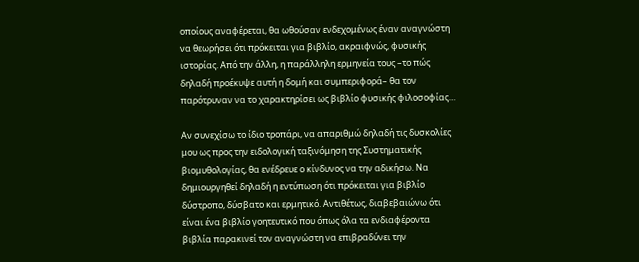οποίους αναφέρεται, θα ωθούσαν ενδεχομένως έναν αναγνώστη να θεωρήσει ότι πρόκειται για βιβλίο, ακραιφνώς, φυσικής ιστορίας. Από την άλλη, η παράλληλη ερμηνεία τους –το πώς δηλαδή προέκυψε αυτή η δομή και συμπεριφορά– θα τον παρότρυναν να το χαρακτηρίσει ως βιβλίο φυσικής φιλοσοφίας…

Αν συνεχίσω το ίδιο τροπάρι, να απαριθμώ δηλαδή τις δυσκολίες μου ως προς την ειδολογική ταξινόμηση της Συστηματικής βιομυθολογίας, θα ενέδρευε ο κίνδυνος να την αδικήσω. Να δημιουργηθεί δηλαδή η εντύπωση ότι πρόκειται για βιβλίο δύστροπο, δύσβατο και ερμητικό. Αντιθέτως, διαβεβαιώνω ότι είναι ένα βιβλίο γοητευτικό που όπως όλα τα ενδιαφέροντα βιβλία παρακινεί τον αναγνώστη να επιβραδύνει την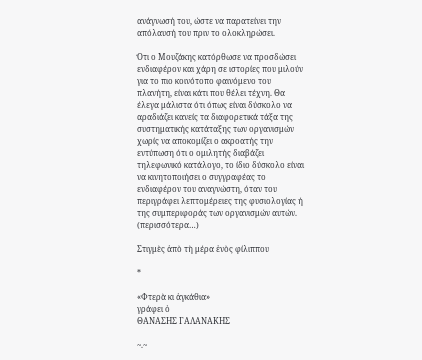ανάγνωσή του, ώστε να παρατείνει την απόλαυσή του πριν το ολοκληρώσει.

Ότι ο Μουζάκης κατόρθωσε να προσδώσει ενδιαφέρον και χάρη σε ιστορίες που μιλούν για το πιο κοινότοπο φαινόμενο του πλανήτη, είναι κάτι που θέλει τέχνη. Θα έλεγα μάλιστα ότι όπως είναι δύσκολο να αραδιάζει κανείς τα διαφορετικά τάξα της συστηματικής κατάταξης των οργανισμών χωρίς να αποκομίζει ο ακροατής την εντύπωση ότι ο ομιλητής διαβάζει τηλεφωνικό κατάλογο, το ίδιο δύσκολο είναι να κινητοποιήσει ο συγγραφέας το ενδιαφέρον του αναγνώστη, όταν του περιγράφει λεπτομέρειες της φυσιολογίας ή της συμπεριφοράς των οργανισμών αυτών. (περισσότερα…)

Στιγμὲς ἀπὸ τὴ μέρα ἑνὸς φίλιππου

*

«Φτερὰ κι ἀγκάθια»
γράφει ὁ
ΘΑΝΑΣΗΣ ΓΑΛΑΝΑΚΗΣ

~.~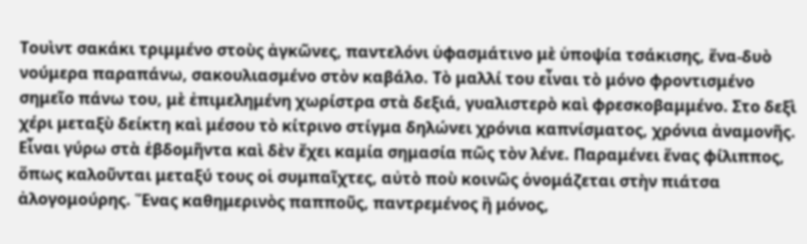Τουὶντ σακάκι τριμμένο στοὺς ἀγκῶνες, παντελόνι ὑφασμάτινο μὲ ὑποψία τσάκισης, ἕνα-δυὸ νούμερα παραπάνω, σακουλιασμένο στὸν καβάλο. Τὸ μαλλί του εἶναι τὸ μόνο φροντισμένο σημεῖο πάνω του, μὲ ἐπιμελημένη χωρίστρα στὰ δεξιά, γυαλιστερὸ καὶ φρεσκοβαμμένο. Στο δεξὶ χέρι μεταξὺ δείκτη καὶ μέσου τὸ κίτρινο στίγμα δηλώνει χρόνια καπνίσματος, χρόνια ἀναμονῆς. Εἶναι γύρω στὰ ἑβδομῆντα καὶ δὲν ἔχει καμία σημασία πῶς τὸν λένε. Παραμένει ἕνας φίλιππος, ὅπως καλοῦνται μεταξύ τους οἱ συμπαῖχτες, αὐτὸ ποὺ κοινῶς ὁνομάζεται στὴν πιάτσα ἀλογομούρης. Ἕνας καθημερινὸς παπποῦς, παντρεμένος ἢ μόνος,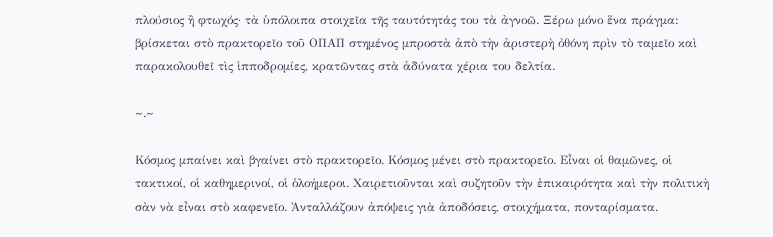πλούσιος ἢ φτωχός· τὰ ὑπόλοιπα στοιχεῖα τῆς ταυτότητάς του τὰ ἀγνοῶ. Ξέρω μόνο ἕνα πράγμα: βρίσκεται στὸ πρακτορεῖο τοῦ ΟΠΑΠ στημένος μπροστὰ ἀπὸ τὴν ἀριστερὴ ὀθόνη πρὶν τὸ ταμεῖο καὶ παρακολουθεῖ τὶς ἱπποδρομίες, κρατῶντας στὰ ἀδύνατα χέρια του δελτία.

~.~

Κόσμος μπαίνει καὶ βγαίνει στὸ πρακτορεῖο. Κόσμος μένει στὸ πρακτορεῖο. Εἶναι οἱ θαμῶνες, οἱ τακτικοί, οἱ καθημερινοί, οἱ ὁλοήμεροι. Χαιρετιοῦνται καὶ συζητοῦν τὴν ἐπικαιρότητα καὶ τὴν πολιτικὴ σὰν νὰ εἶναι στὸ καφενεῖο. Ἀνταλλάζουν ἀπόψεις γιὰ ἀποδόσεις, στοιχήματα, πονταρίσματα.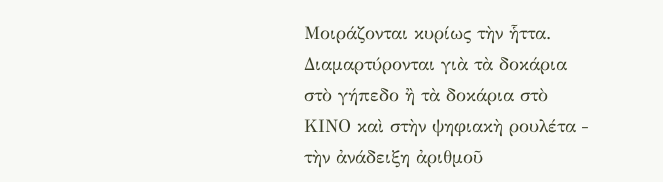Μοιράζονται κυρίως τὴν ἧττα. Διαμαρτύρονται γιὰ τὰ δοκάρια στὸ γήπεδο ἢ τὰ δοκάρια στὸ ΚΙΝΟ καὶ στὴν ψηφιακὴ ρουλέτα ‒ τὴν ἀνάδειξη ἀριθμοῦ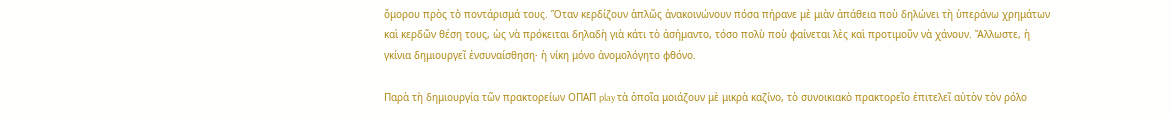ὅμορου πρὸς τὸ ποντάρισμά τους. Ὅταν κερδίζουν ἁπλῶς ἀνακοινώνουν πόσα πήρανε μὲ μιὰν ἀπάθεια ποὺ δηλώνει τὴ ὑπεράνω χρημάτων καὶ κερδῶν θέση τους, ὡς νὰ πρόκειται δηλαδὴ γιὰ κάτι τὸ ἀσήμαντο, τόσο πολὺ ποὺ φαίνεται λὲς καὶ προτιμοῦν νὰ χάνουν. Ἄλλωστε, ἡ γκίνια δημιουργεῖ ἐνσυναίσθηση· ἡ νίκη μόνο ἀνομολόγητο φθόνο.

Παρὰ τὴ δημιουργία τῶν πρακτορείων ΟΠΑΠ play τὰ ὁποῖα μοιάζουν μὲ μικρὰ καζίνο, τὸ συνοικιακὸ πρακτορεῖο ἐπιτελεῖ αὐτὸν τὸν ρόλο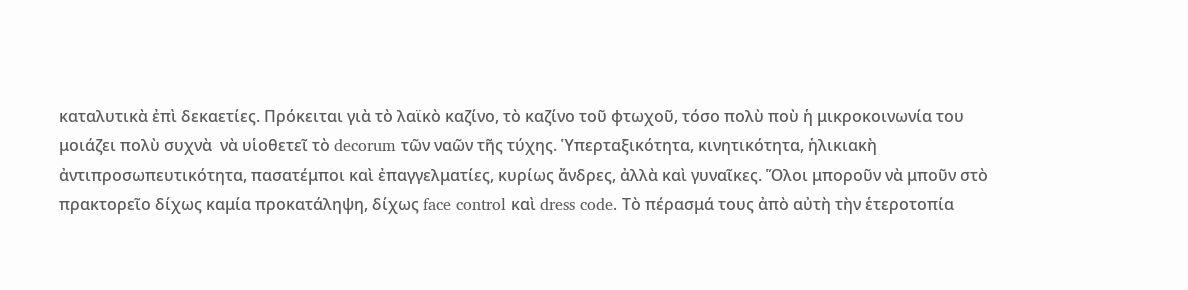καταλυτικὰ ἐπὶ δεκαετίες. Πρόκειται γιὰ τὸ λαϊκὸ καζίνο, τὸ καζίνο τοῦ φτωχοῦ, τόσο πολὺ ποὺ ἡ μικροκοινωνία του μοιάζει πολὺ συχνὰ  νὰ υἱοθετεῖ τὸ decorum τῶν ναῶν τῆς τύχης. Ὑπερταξικότητα, κινητικότητα, ἡλικιακὴ ἀντιπροσωπευτικότητα, πασατέμποι καὶ ἐπαγγελματίες, κυρίως ἄνδρες, ἀλλὰ καὶ γυναῖκες. Ὅλοι μποροῦν νὰ μποῦν στὸ πρακτορεῖο δίχως καμία προκατάληψη, δίχως face control καὶ dress code. Τὸ πέρασμά τους ἀπὸ αὐτὴ τὴν ἑτεροτοπία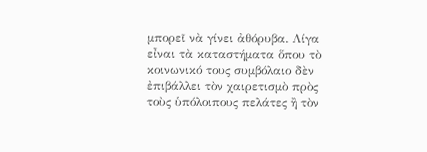μπορεῖ νὰ γίνει ἀθόρυβα. Λίγα εἶναι τὰ καταστήματα ὅπου τὸ κοινωνικό τους συμβόλαιο δὲν ἐπιβάλλει τὸν χαιρετισμὸ πρὸς τοὺς ὑπόλοιπους πελάτες ἢ τὸν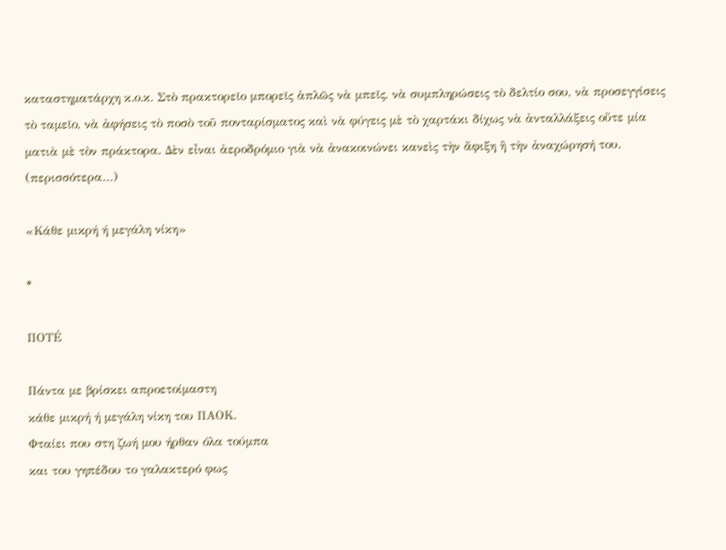καταστηματάρχη κ.ο.κ. Στὸ πρακτορεῖο μπορεῖς ἁπλῶς νὰ μπεῖς, νὰ συμπληρώσεις τὸ δελτίο σου, νὰ προσεγγίσεις τὸ ταμεῖο, νὰ ἀφήσεις τὸ ποσὸ τοῦ πονταρίσματος καὶ νὰ φύγεις μὲ τὸ χαρτάκι δίχως νὰ ἀνταλλάξεις οὔτε μία ματιὰ μὲ τὸν πράκτορα. Δὲν εἶναι ἀεροδρόμιο γιὰ νὰ ἀνακοινώνει κανεὶς τὴν ἄφιξη ἢ τὴν ἀναχώρησή του. (περισσότερα…)

«Κάθε μικρή ή μεγάλη νίκη»

*

ΠΟΤÉ

Πάντα με βρίσκει απροετοίμαστη
κάθε μικρή ή μεγάλη νίκη του ΠΑΟΚ.
Φταίει που στη ζωή μου ήρθαν όλα τούμπα
και του γηπέδου το γαλακτερό φως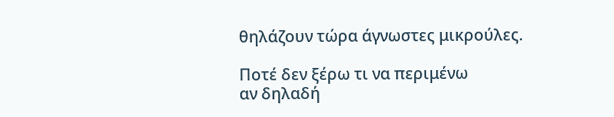θηλάζουν τώρα άγνωστες μικρούλες.

Ποτέ δεν ξέρω τι να περιμένω
αν δηλαδή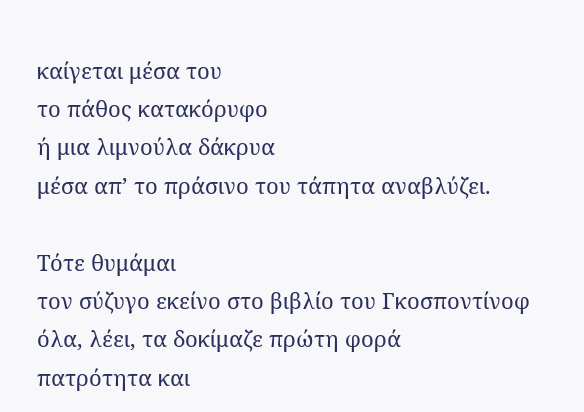καίγεται μέσα του
το πάθος κατακόρυφο
ή μια λιμνούλα δάκρυα
μέσα απ’ το πράσινο του τάπητα αναβλύζει.

Τότε θυμάμαι
τον σύζυγο εκείνο στο βιβλίο του Γκοσποντίνοφ
όλα, λέει, τα δοκίμαζε πρώτη φορά
πατρότητα και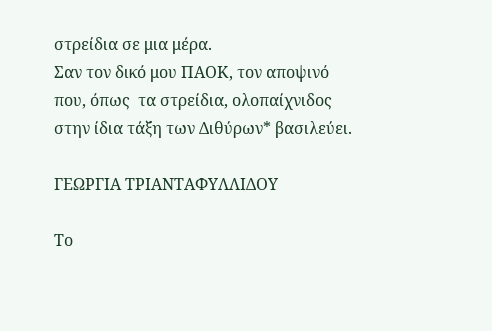στρείδια σε μια μέρα.
Σαν τον δικό μου ΠΑΟΚ, τον αποψινό
που, όπως  τα στρείδια, ολοπαίχνιδος
στην ίδια τάξη των Διθύρων* βασιλεύει.

ΓΕΩΡΓΙΑ ΤΡΙΑΝΤΑΦΥΛΛΙΔΟΥ

Το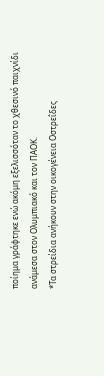ποίημα γράφτηκε ενώ ακόμη εξελισσόταν το χθεσινό παιχνίδι ανάμεσα στον Ολυμπιακό και τον ΠΑΟΚ.
*Τα στρείδια ανήκουν στην οικογένεια Οστρεΐδες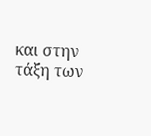και στην τάξη των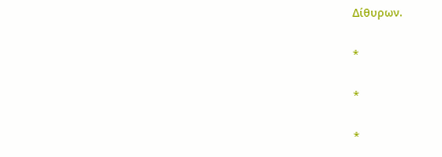Δίθυρων.

*

*

*